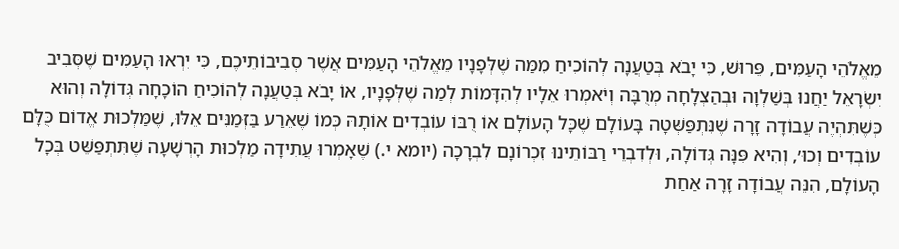מֵאֱלֹהֵי הָעַמִּים, פֵּרוּשׁ, כִּי יָבֹא בְּטַעֲנָה לְהוֹכִיחַ מִמַּה שֶׁלְּפָנָיו מֵאֱלֹהֵי הָעַמִּים אֲשֶׁר סְבִיבוֹתֵיכֶם, כִּי יִרְאוּ הָעַמִּים שֶׁסְּבִיב יִשְׂרָאֵל יַחֲנוּ בְּשַׁלְוָה וּבְהַצְלָחָה מְרֻבָּה וְיֹאמְרוּ אֵלָיו לְהִדָּמוֹת לְמַה שֶׁלְּפָנָיו, אוֹ יָבֹא בְּטַעֲנָה לְהוֹכִיחַ הוֹכָחָה גְּדוֹלָה וְהוּא כְּשֶׁתִּהְיֶה עֲבוֹדָה זָרָה שֶׁנִּתְפַּשְּׁטָה בָּעוֹלָם שֶׁכָּל הָעוֹלָם אוֹ רֻבּוֹ עוֹבְדִים אוֹתָהּ כְּמוֹ שֶׁאֵרַע בַּזְּמַנִּים אֵלּוּ, שֶׁמַּלְכוּת אֱדוֹם כֻּלָּם עוֹבְדִים וְכוּ׳, וְהִיא פִּנָּה גְּדוֹלָה, וּלְדִבְרֵי רַבּוֹתֵינוּ זִכְרוֹנָם לִבְרָכָה (יומא י.) שֶׁאָמְרוּ עֲתִידָה מַלְכוּת הָרְשָׁעָה שֶׁתִּתְפַּשֵּׁט בְּכָל הָעוֹלָם, הִנֵּה עֲבוֹדָה זָרָה אַחַת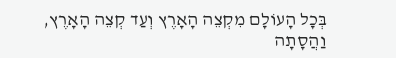בְּכָל הָעוֹלָם מִקְצֵה הָאָרֶץ וְעַד קְצֵה הָאָרֶץ, וַהֲסָתָה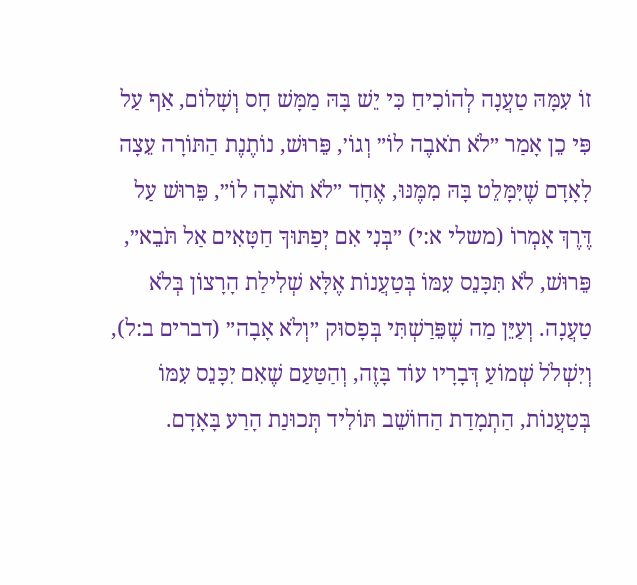זוֹ עִמָּהּ טַעֲנָה לְהוֹכִיחַ כִּי יֵשׁ בָּהּ מַמָּשׁ חָס וְשָׁלוֹם, אַף עַל פִּי כֵן אָמַר ״לֹא תֹאבֶה לוֹ״ וְגוֹ׳, פֵּרוּשׁ, נוֹתֶנֶת הַתּוֹרָה עֵצָה לָאָדָם שֶׁיִּמָּלֵט בָּהּ מִמֶּנּוּ, אֶחָד ״לֹא תֹאבֶה לוֹ״, פֵּרוּשׁ עַל דֶּרֶךְ אָמְרוֹ (משלי א:י) ״בְּנִי אִם יְפַתּוּךָ חַטָּאִים אַל תֹּבֵא״, פֵּרוּשׁ, לֹא תִּכָּנֵס עִמּוֹ בְּטַעֲנוֹת אֶלָּא שְׁלִילַת הָרָצוֹן בְּלֹא טַעֲנָה. וְעַיֵּן מַה שֶׁפֵּרַשְׁתִּי בְּפָסוּק ״וְלֹא אָבָה״ (דברים ב:ל), וְיִשְׁלֹל שְׁמוֹעַ דְּבָרָיו עוֹד בָּזֶה, וְהַטַּעַם שֶׁאִם יִכָּנֵס עִמּוֹ בְּטַעֲנוֹת, הַתְמָדַת הַחוֹשֵׁב תּוֹלִיד תְּכוּנַת הָרַע בָּאָדָם.